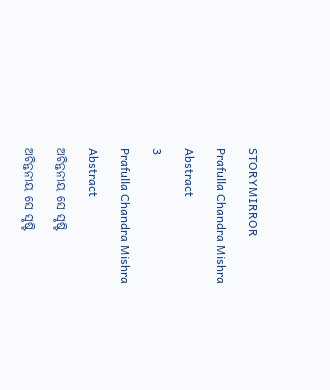STORYMIRROR

Prafulla Chandra Mishra

Abstract

3

Prafulla Chandra Mishra

Abstract

ଅଚିନ୍ତନୀୟ ସେ ସୃଷ୍ଟି

ଅଚିନ୍ତନୀୟ ସେ ସୃଷ୍ଟି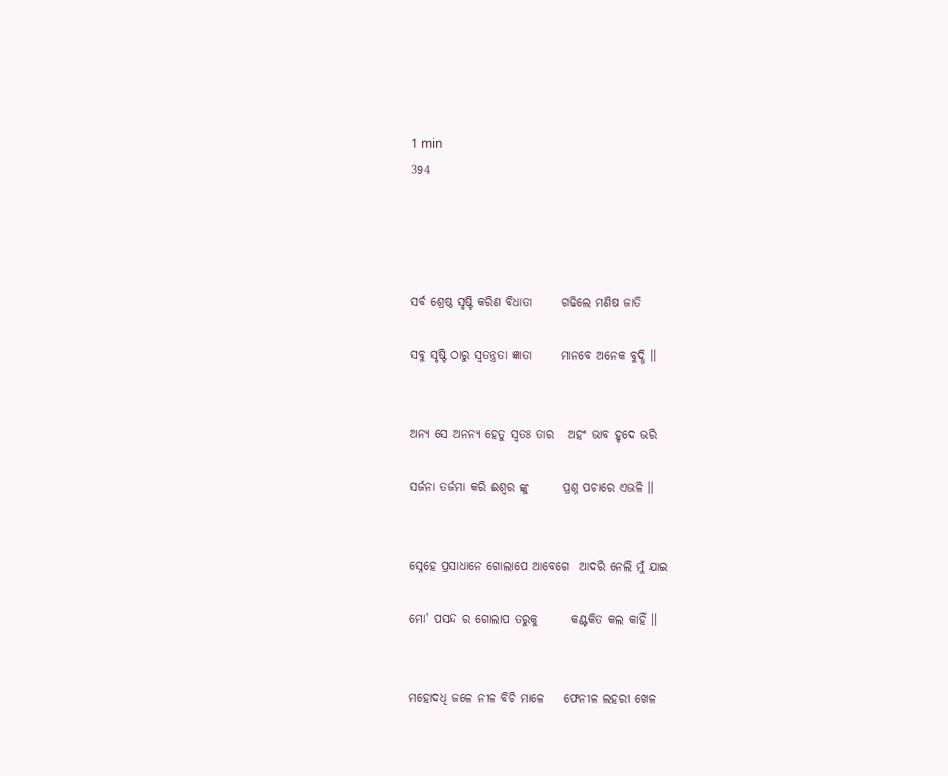1 min
394




ସର୍ବ ଶ୍ରେଷ୍ଠ ସୃଷ୍ଟି କରିଣ ବିଧାତା      ଗଢିଲେ ମଣିଷ ଜାତି

ସବୁ ସୃଷ୍ଟି ଠାରୁ ସ୍ଵତନ୍ତ୍ରତା ଜ୍ଞାତା      ମାନବେ ଅନେକ ବୁଦ୍ଧି ।।


ଅନ୍ୟ ସେ ଅନନ୍ୟ ହେତୁ ସ୍ଵତଃ ତାର   ଅହଂ ଭାବ ହୃଦେ ଭରି

ସର୍ଜନା ତର୍ଜମା କରି ଈଶ୍ଵର ଙ୍କୁ       ପ୍ରଶ୍ନ ପଚାରେ ଏଭଳି ।।


ସ୍ନେହେ ପ୍ରସାଧାନେ ଗୋଲାପେ ଆବେଗେ  ଆଦରି ନେଲି ମୁଁ ଯାଇ

ମୋ' ପସନ୍ଦ ର ଗୋଲାପ ତରୁକୁ       କଣ୍ଟକିତ କଲ କାହିଁ ।।


ମହୋଦଧି ଜଳେ ନୀଳ ବିଚି ମାଳେ    ଫେନୀଳ ଲହରୀ ଖେଳ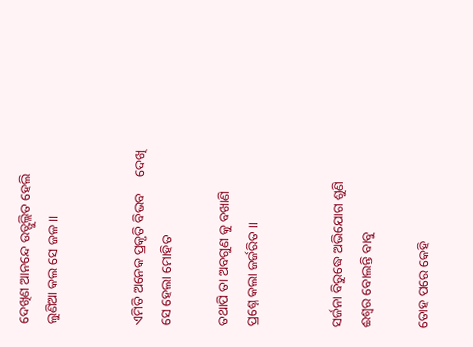ଦେଖିଣ ଆନନ୍ଦେ ଉତ୍ଫୁଲ୍ଲିତ ହେଲି     ଲୁଣିଆ କଲ ସେ ଜଳ ।।


ଏମିତି ଅନେକ ପ୍ରକୃତି ବିଭବ     ଦେଖି ସେ ହେଲା ମୋହିତ

ତଥାପି ତା ଅବଗୁଣ କୁ ବଖାଣି        ପ୍ରଶ୍ନେ କଲା ଜର୍ଜରିତ ।।


ସର୍ଜନା ବିରୁଦ୍ଧେ ଅଭିଯୋଗ ଶୁଣି      ଈଶ୍ଵର ବୋଲନ୍ତି ବାବୁ

ତୋହ ପରେ କେହି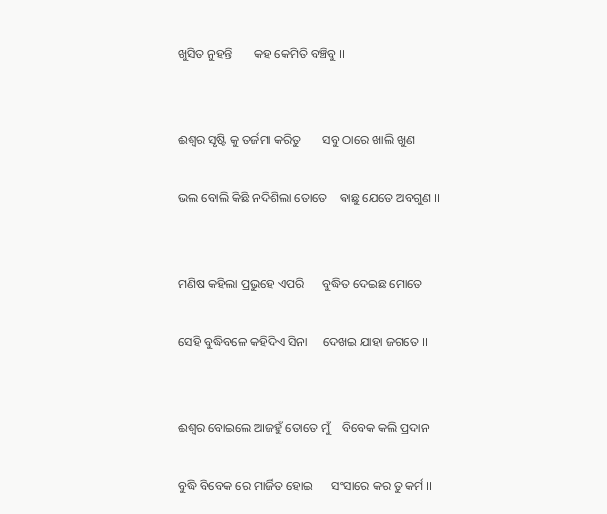ଖୁସିତ ନୁହନ୍ତି       କହ କେମିତି ବଞ୍ଚିବୁ ।।


ଈଶ୍ଵର ସୃଷ୍ଟି କୁ ତର୍ଜମା କରିତୁ       ସବୁ ଠାରେ ଖାଲି ଖୁଣ

ଭଲ ବୋଲି କିଛି ନଦିଶିଲା ତୋତେ    ଵାଛୁ ଯେତେ ଅବଗୁଣ ।।


ମଣିଷ କହିଲା ପ୍ରଭୁହେ ଏପରି      ବୁଦ୍ଧିତ ଦେଇଛ ମୋତେ

ସେହି ବୁଦ୍ଧିବଳେ କହିଦିଏ ସିନା     ଦେଖଇ ଯା‌ହା ଜଗତେ ।।


ଈଶ୍ଵର ବୋଇଲେ ଆଜହୁଁ ତୋତେ ମୁଁ    ବିବେକ କଲି ପ୍ରଦାନ

ବୁଦ୍ଧି ବିବେକ ରେ ମାର୍ଜିତ ହୋଇ      ସଂସାରେ କର ତୁ କର୍ମ ।।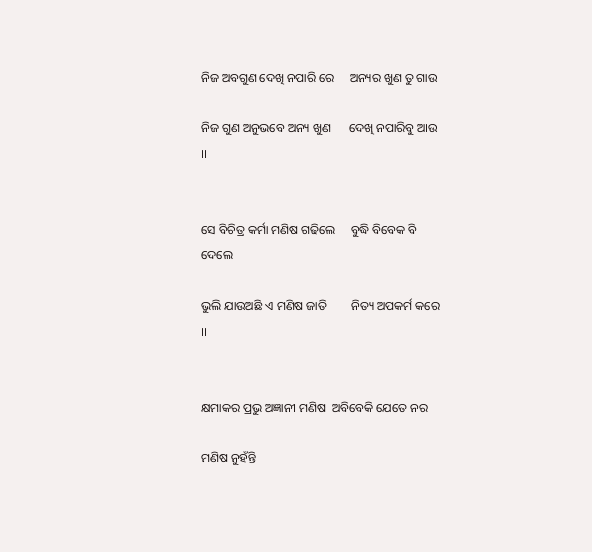ନିଜ ଅବଗୁଣ ଦେଖି ନପାରି ରେ     ଅନ୍ୟର ଖୁଣ ତୁ ଗାଉ

ନିଜ ଗୁଣ ଅନୁଭବେ ଅନ୍ୟ ଖୁଣ      ଦେଖି ନପାରିବୁ ଆଉ  ।।


ସେ ବିଚିତ୍ର କର୍ମା ମଣିଷ ଗଢିଲେ     ବୁଦ୍ଧି ବିବେକ ବି ଦେଲେ

ଭୁଲି ଯାଉଅଛି ଏ ମଣିଷ ଜାତି        ନିତ୍ୟ ଅପକର୍ମ କରେ ।।


କ୍ଷମାକର ପ୍ରଭୁ ଅଜ୍ଞାନୀ ମଣିଷ  ଅବିବେକି ଯେତେ ନର

ମଣିଷ ନୁହଁନ୍ତି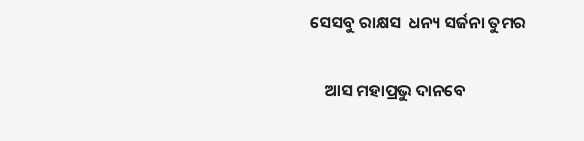ସେସବୁ ରାକ୍ଷସ  ଧନ୍ୟ ସର୍ଜନା ତୁମର

    ଆସ ମହାପ୍ରଭୁ ଦାନବେ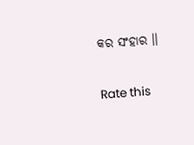କର ସଂହାର ।।


Rate this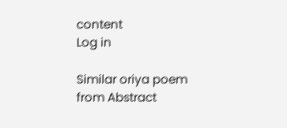content
Log in

Similar oriya poem from Abstract